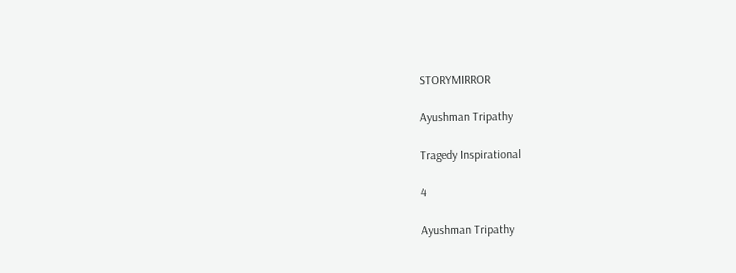STORYMIRROR

Ayushman Tripathy

Tragedy Inspirational

4

Ayushman Tripathy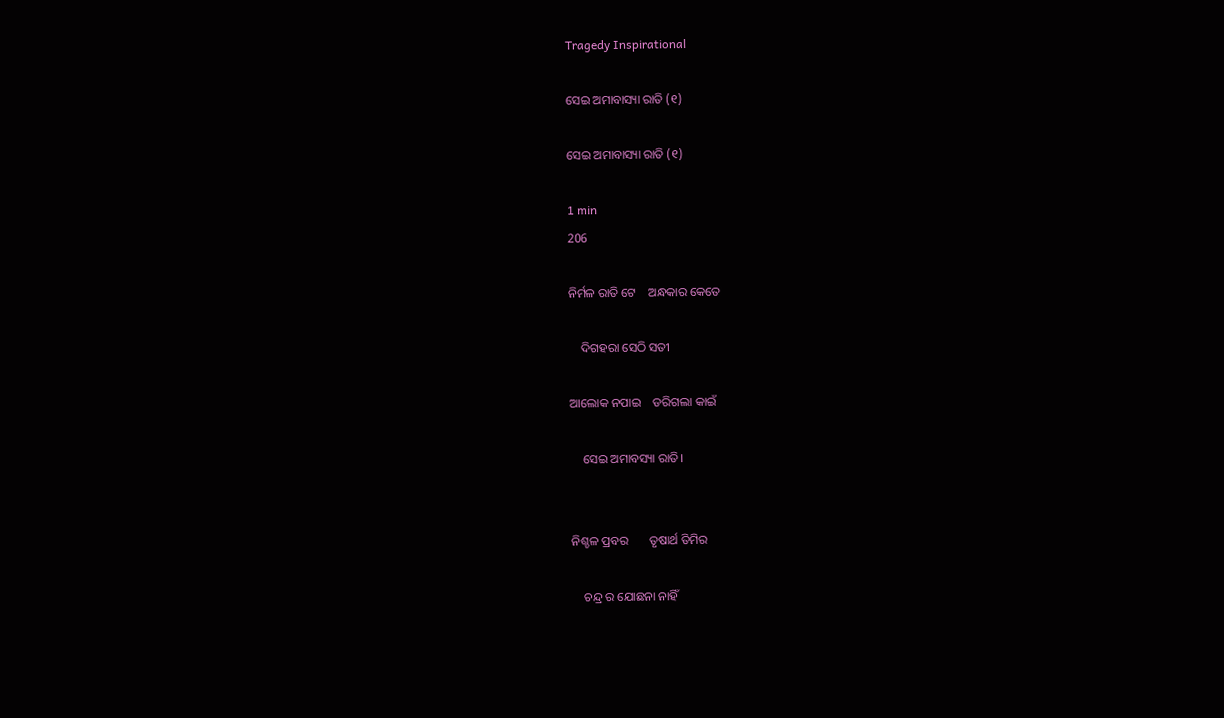Tragedy Inspirational

ସେଇ ଅମାବାସ୍ୟା ରାତି (୧)

ସେଇ ଅମାବାସ୍ୟା ରାତି (୧)

1 min
206

ନିର୍ମଳ ରାତି ଟେ    ଅନ୍ଧକାର କେତେ

    ଦିଗହରା ସେଠି ସତୀ

ଆଲୋକ ନପାଇ    ଡରିଗଲା କାଇଁ

    ସେଇ ଅମାବସ୍ୟା ରାତି।


ନିଶ୍ଚଳ ପ୍ରବର       ତୃଷାର୍ଥ ତିମିର

    ଚନ୍ଦ୍ର ର ଯୋଛନା ନାହିଁ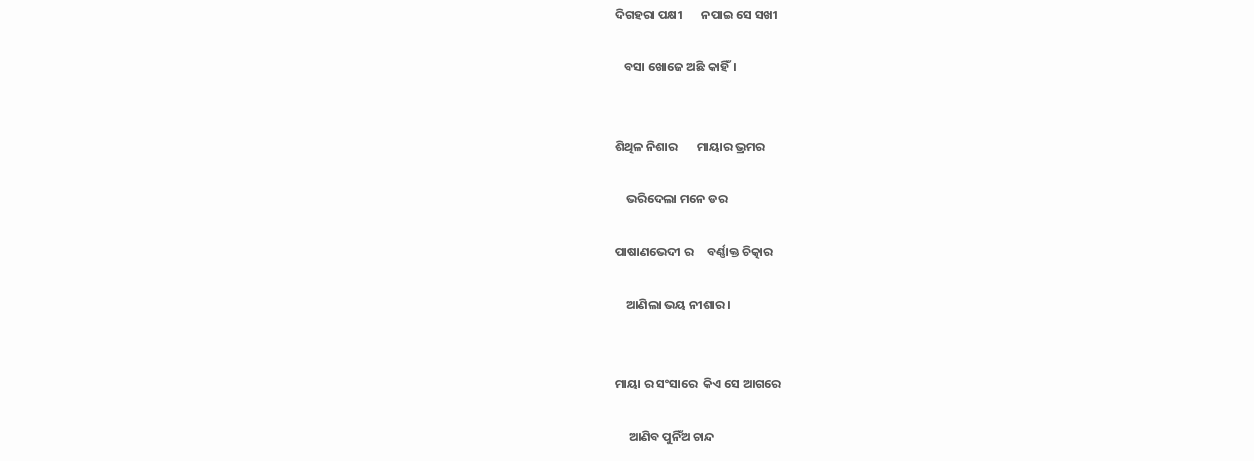ଦିଗହରା ପକ୍ଷୀ       ନପାଇ ସେ ସଖୀ

   ବସା ଖୋଜେ ଅଛି କାହିଁ।


ଶିଥିଳ ନିଶାର       ମାୟାର ଭ୍ରମର

    ଭରିଦେଲା ମନେ ଡର

ପାଷାଣଭେଦୀ ର     ବର୍ଣ୍ଣାକ୍ତ ଚିତ୍କାର

    ଆଣିଲା ଭୟ ନୀଶାର।


ମାୟା ର ସଂସାରେ  କିଏ ସେ ଆଗରେ

     ଆଣିବ ପୁନିଁଅ ଚାନ୍ଦ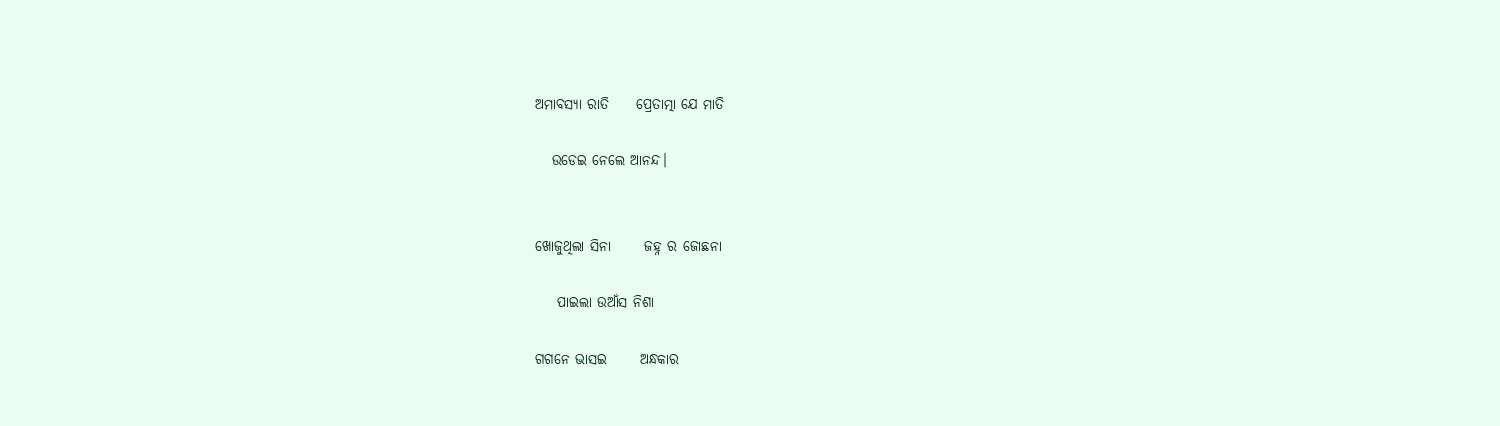ଅମାବସ୍ୟା ରାତି     ପ୍ରେତାତ୍ମା ଯେ ମାତି

   ଉଡେଇ ନେଲେ ଆନନ୍ଦ।


ଖୋଜୁଥିଲା ସିନା      ଜହ୍ନ ର ଜୋଛନା

    ପାଇଲା ଉଆଁସ ନିଶା

ଗଗନେ ଭାସଇ      ଅନ୍ଧକାର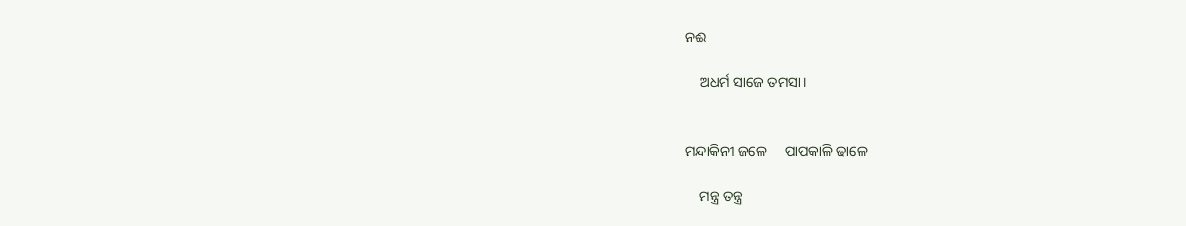ନଈ

    ଅଧର୍ମ ସାଜେ ତମସା।


ମନ୍ଦାକିନୀ ଜଳେ     ପାପକାଳି ଢାଳେ

    ମନ୍ତ୍ର ତନ୍ତ୍ର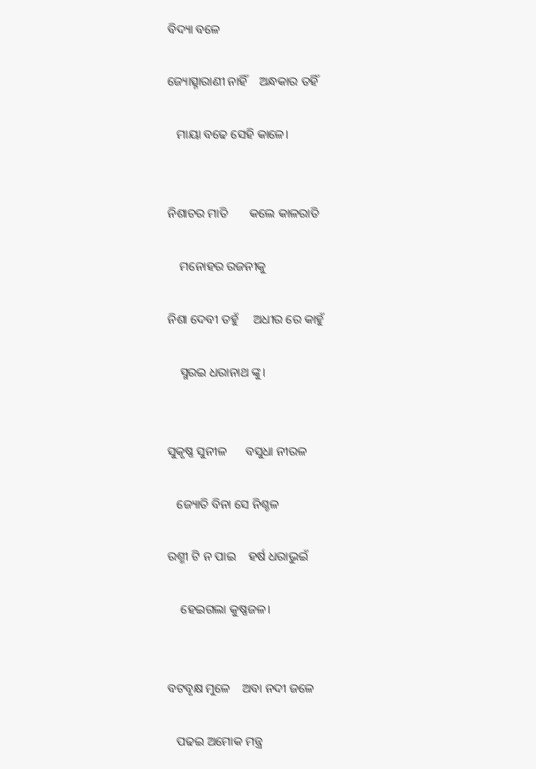ବିଦ୍ୟା ବଳେ

ଜ୍ୟୋତ୍ସ୍ନାରାଣୀ ନାହିଁ    ଅନ୍ଧକାର ତହିଁ

   ମାୟା ବଢେ ସେହି କାଳେ।


ନିଶାଚର ମାତି       କଲେ କାଳରାତି

    ମନୋହର ରଜନୀକୁ

ନିଶା ଦେବୀ ତହୁଁ     ଅଧୀର ରେ କାହୁଁ

    ସ୍ମରଇ ଧରାନାଥ ଙ୍କୁ।


ସୁକୃଷ୍ଣ ସୁନୀଳ      ବସୁଧା ନୀରଳ

   ଜ୍ୟୋତି ବିନା ସେ ନିଶ୍ଚଳ

ରଶ୍ମୀ ଟି ନ ପାଇ    ହର୍ଷ ଧରାଭୁଇଁ

    ହେଇଗଲା କୁଷ୍ଣଜଳ।


ବଟବୃକ୍ଷ ମୁଳେ    ଅବା ନଦୀ ଜଳେ

   ପଢଇ ଅମୋକ ମନ୍ତ୍ର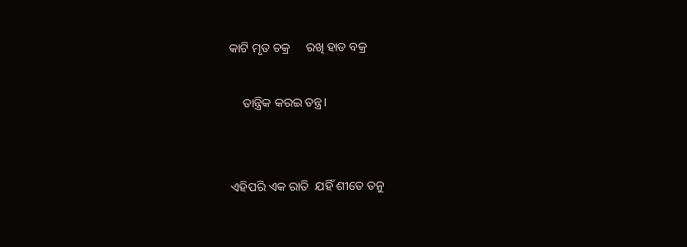କାଟି ମୃତ ଚକ୍ର     ରଖି ହାଡ ବକ୍ର

    ତାନ୍ତ୍ରିକ କରଇ ତନ୍ତ୍ର।


ଏହିପରି ଏକ ରାତି  ଯହିଁ ଶୀତେ ତନୁ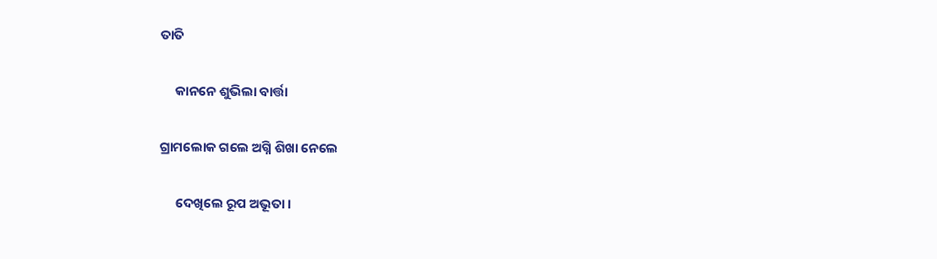ତାତି

     କାନନେ ଶୁଭିଲା ବାର୍ତ୍ତା

ଗ୍ରାମଲୋକ ଗଲେ ଅଗ୍ନି ଶିଖା ନେଲେ

     ଦେଖିଲେ ରୂପ ଅଭୂତା।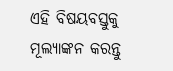ଏହି ବିଷୟବସ୍ତୁକୁ ମୂଲ୍ୟାଙ୍କନ କରନ୍ତୁ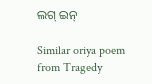ଲଗ୍ ଇନ୍

Similar oriya poem from Tragedy